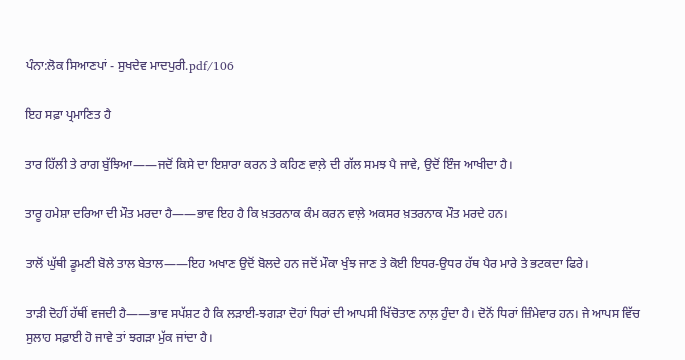ਪੰਨਾ:ਲੋਕ ਸਿਆਣਪਾਂ - ਸੁਖਦੇਵ ਮਾਦਪੁਰੀ.pdf/106

ਇਹ ਸਫ਼ਾ ਪ੍ਰਮਾਣਿਤ ਹੈ

ਤਾਰ ਹਿੱਲੀ ਤੇ ਰਾਗ ਬੁੱਝਿਆ——ਜਦੋਂ ਕਿਸੇ ਦਾ ਇਸ਼ਾਰਾ ਕਰਨ ਤੇ ਕਹਿਣ ਵਾਲ਼ੇ ਦੀ ਗੱਲ ਸਮਝ ਪੈ ਜਾਵੇ, ਉਦੋਂ ਇੰਜ ਆਖੀਦਾ ਹੈ।

ਤਾਰੂ ਹਮੇਸ਼ਾ ਦਰਿਆ ਦੀ ਮੌਤ ਮਰਦਾ ਹੈ——ਭਾਵ ਇਹ ਹੈ ਕਿ ਖ਼ਤਰਨਾਕ ਕੰਮ ਕਰਨ ਵਾਲ਼ੇ ਅਕਸਰ ਖ਼ਤਰਨਾਕ ਮੌਤ ਮਰਦੇ ਹਨ।

ਤਾਲੋਂ ਘੁੱਥੀ ਡੂਮਣੀ ਬੋਲੇ ਤਾਲ ਬੇਤਾਲ——ਇਹ ਅਖਾਣ ਉਦੋਂ ਬੋਲਦੇ ਹਨ ਜਦੋਂ ਮੌਕਾ ਖੁੰਝ ਜਾਣ ਤੇ ਕੋਈ ਇਧਰ-ਉਧਰ ਹੱਥ ਪੈਰ ਮਾਰੇ ਤੇ ਭਟਕਦਾ ਫਿਰੇ।

ਤਾੜੀ ਦੋਹੀਂ ਹੱਥੀਂ ਵਜਦੀ ਹੈ——ਭਾਵ ਸਪੱਸ਼ਟ ਹੈ ਕਿ ਲੜਾਈ-ਝਗੜਾ ਦੋਹਾਂ ਧਿਰਾਂ ਦੀ ਆਪਸੀ ਖਿੱਚੋਤਾਣ ਨਾਲ਼ ਹੁੰਦਾ ਹੈ। ਦੋਨੋਂ ਧਿਰਾਂ ਜ਼ਿੰਮੇਵਾਰ ਹਨ। ਜੇ ਆਪਸ ਵਿੱਚ ਸੁਲਾਹ ਸਫ਼ਾਈ ਹੋ ਜਾਵੇ ਤਾਂ ਝਗੜਾ ਮੁੱਕ ਜਾਂਦਾ ਹੈ।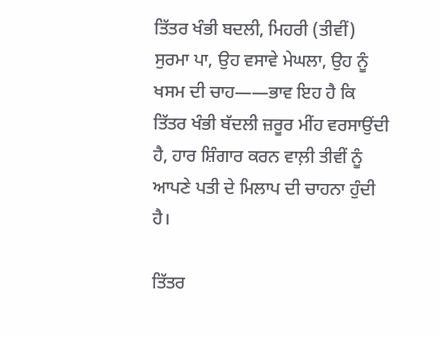ਤਿੱਤਰ ਖੰਭੀ ਬਦਲੀ, ਮਿਹਰੀ (ਤੀਵੀਂ) ਸੁਰਮਾ ਪਾ, ਉਹ ਵਸਾਵੇ ਮੇਘਲਾ, ਉਹ ਨੂੰ ਖਸਮ ਦੀ ਚਾਹ——ਭਾਵ ਇਹ ਹੈ ਕਿ ਤਿੱਤਰ ਖੰਭੀ ਬੱਦਲੀ ਜ਼ਰੂਰ ਮੀਂਹ ਵਰਸਾਉਂਦੀ ਹੈ, ਹਾਰ ਸ਼ਿੰਗਾਰ ਕਰਨ ਵਾਲ਼ੀ ਤੀਵੀਂ ਨੂੰ ਆਪਣੇ ਪਤੀ ਦੇ ਮਿਲਾਪ ਦੀ ਚਾਹਨਾ ਹੁੰਦੀ ਹੈ।

ਤਿੱਤਰ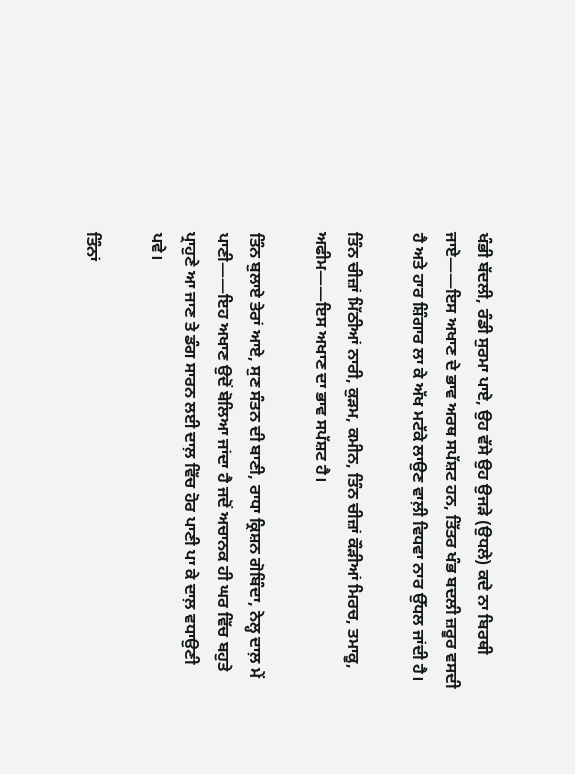ਖੰਭੀ ਬੱਦਲੀ, ਰੰਡੀ ਸੁਰਮਾ ਪਾਏ, ਉਹ ਵੱਸੇ ਉਹ ਉਜੜੇ (ਉਧਲੇ) ਕਦੇ ਨਾ ਬਿਰਥੀ ਜਾਏ——ਇਸ ਅਖਾਣ ਦੇ ਭਾਵ ਅਰਥ ਸਪੱਸ਼ਟ ਹਨ, ਤਿੱਤਰ ਖੰਭ ਬਦਲੀ ਜ਼ਰੂਰ ਵਸਦੀ ਹੈ ਅਤੇ ਹਾਰ ਸ਼ਿੰਗਾਰ ਲਾ ਕੇ ਅੱਖ ਮਟੱਕੇ ਲਾਉਣ ਵਾਲ਼ੀ ਵਿਧਵਾ ਨਾਰ ਉੱਧਲ ਜਾਂਦੀ ਹੈ।

ਤਿੰਨ ਚੀਜ਼ਾਂ ਮਿੱਠੀਆਂ ਨਾਰੀ, ਕੁੜਮ, ਕਮੀਨ, ਤਿੰਨ ਚੀਜ਼ਾਂ ਕੌੜੀਆਂ ਮਿਰਚ, ਤਮਾਕੂ, ਅਫੀਮ——ਇਸ ਅਖਾਣ ਦਾ ਭਾਵ ਸਪੱਸ਼ਟ ਹੈ।

ਤਿੰਨ ਬੁਲਾਏ ਤੇਰਾਂ ਆਏ, ਸੁਣ ਸੰਤਨ ਦੀ ਬਾਣੀ, ਰਾਧਾ ਕ੍ਰਿਸ਼ਨ ਗੋਬਿੰਦਾ, ਨੇਲ੍ਹ ਦਾਲ਼ ਮੇਂ ਪਾਣੀ——ਇਹ ਅਖਾਣ ਉਦੋਂ ਬੋਲਿਆ ਜਾਂਦਾ ਹੈ ਜਦੋਂ ਅਚਾਨਕ ਹੀ ਘਰ ਵਿੱਚ ਬਹੁਤੇ ਪ੍ਰਾਹੁਣੇ ਆ ਜਾਣ ਤੇ ਡੰਗ ਸਾਰਨ ਲਈ ਦਾਲ਼ ਵਿੱਚ ਹੋਰ ਪਾਣੀ ਪਾ ਕੇ ਦਾਲ਼ ਵਧਾਉਣੀ ਪਵੇ।

ਤਿੰਨਾਂ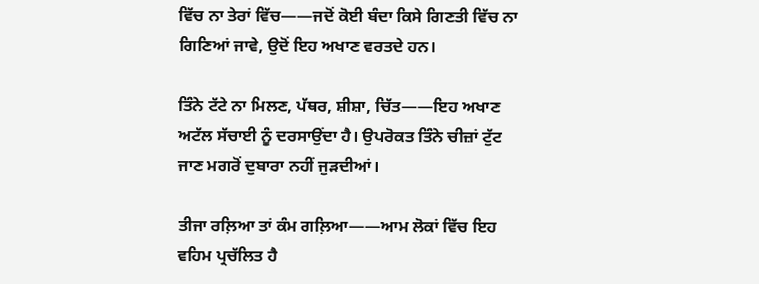ਵਿੱਚ ਨਾ ਤੇਰਾਂ ਵਿੱਚ——ਜਦੋਂ ਕੋਈ ਬੰਦਾ ਕਿਸੇ ਗਿਣਤੀ ਵਿੱਚ ਨਾ ਗਿਣਿਆਂ ਜਾਵੇ, ਉਦੋਂ ਇਹ ਅਖਾਣ ਵਰਤਦੇ ਹਨ।

ਤਿੰਨੇ ਟੱਟੇ ਨਾ ਮਿਲਣ, ਪੱਥਰ, ਸ਼ੀਸ਼ਾ, ਚਿੱਤ——ਇਹ ਅਖਾਣ ਅਟੱਲ ਸੱਚਾਈ ਨੂੰ ਦਰਸਾਉਂਦਾ ਹੈ। ਉਪਰੋਕਤ ਤਿੰਨੇ ਚੀਜ਼ਾਂ ਟੁੱਟ ਜਾਣ ਮਗਰੋਂ ਦੁਬਾਰਾ ਨਹੀਂ ਜੁੜਦੀਆਂ।

ਤੀਜਾ ਰਲ਼ਿਆ ਤਾਂ ਕੰਮ ਗਲ਼ਿਆ——ਆਮ ਲੋਕਾਂ ਵਿੱਚ ਇਹ ਵਹਿਮ ਪ੍ਰਚੱਲਿਤ ਹੈ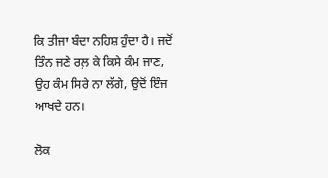ਕਿ ਤੀਜਾ ਬੰਦਾ ਨਹਿਸ਼ ਹੁੰਦਾ ਹੈ। ਜਦੋਂ ਤਿੰਨ ਜਣੇ ਰਲ਼ ਕੇ ਕਿਸੇ ਕੰਮ ਜਾਣ, ਉਹ ਕੰਮ ਸਿਰੇ ਨਾ ਲੱਗੇ, ਉਦੋਂ ਇੰਜ ਆਖਦੇ ਹਨ।

ਲੋਕ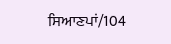ਸਿਆਣਪਾਂ/104